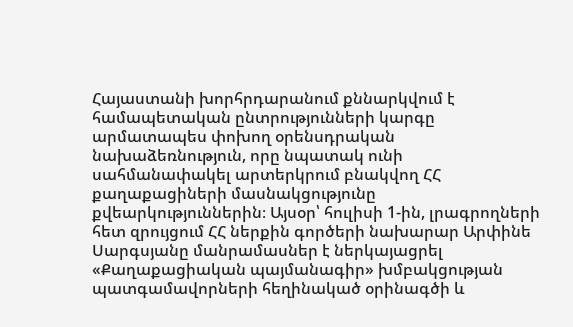Հայաստանի խորհրդարանում քննարկվում է համապետական ընտրությունների կարգը արմատապես փոխող օրենսդրական նախաձեռնություն, որը նպատակ ունի սահմանափակել արտերկրում բնակվող ՀՀ քաղաքացիների մասնակցությունը քվեարկություններին։ Այսօր՝ հուլիսի 1-ին, լրագրողների հետ զրույցում ՀՀ ներքին գործերի նախարար Արփինե Սարգսյանը մանրամասներ է ներկայացրել «Քաղաքացիական պայմանագիր» խմբակցության պատգամավորների հեղինակած օրինագծի և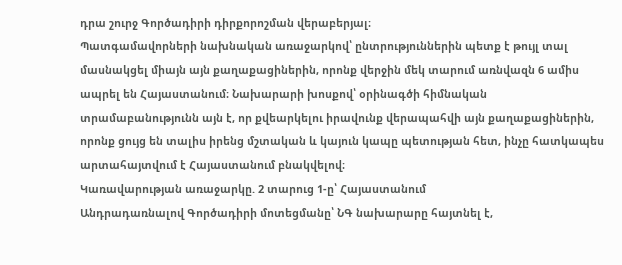դրա շուրջ Գործադիրի դիրքորոշման վերաբերյալ։
Պատգամավորների նախնական առաջարկով՝ ընտրություններին պետք է թույլ տալ մասնակցել միայն այն քաղաքացիներին, որոնք վերջին մեկ տարում առնվազն 6 ամիս ապրել են Հայաստանում։ Նախարարի խոսքով՝ օրինագծի հիմնական տրամաբանությունն այն է, որ քվեարկելու իրավունք վերապահվի այն քաղաքացիներին, որոնք ցույց են տալիս իրենց մշտական և կայուն կապը պետության հետ, ինչը հատկապես արտահայտվում է Հայաստանում բնակվելով։
Կառավարության առաջարկը. 2 տարուց 1-ը՝ Հայաստանում
Անդրադառնալով Գործադիրի մոտեցմանը՝ ՆԳ նախարարը հայտնել է,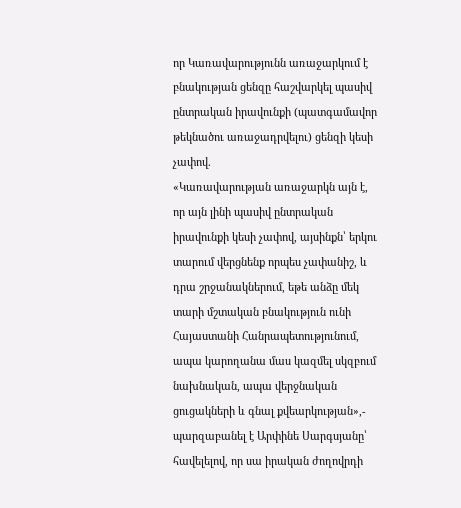որ Կառավարությունն առաջարկում է բնակության ցենզը հաշվարկել պասիվ ընտրական իրավունքի (պատգամավոր թեկնածու առաջադրվելու) ցենզի կեսի չափով.
«Կառավարության առաջարկն այն է, որ այն լինի պասիվ ընտրական իրավունքի կեսի չափով, այսինքն՝ երկու տարում վերցնենք որպես չափանիշ, և դրա շրջանակներում, եթե անձը մեկ տարի մշտական բնակություն ունի Հայաստանի Հանրապետությունում, ապա կարողանա մաս կազմել սկզբում նախնական, ապա վերջնական ցուցակների և գնալ քվեարկության»,- պարզաբանել է Արփինե Սարգսյանը՝ հավելելով, որ սա իրական ժողովրդի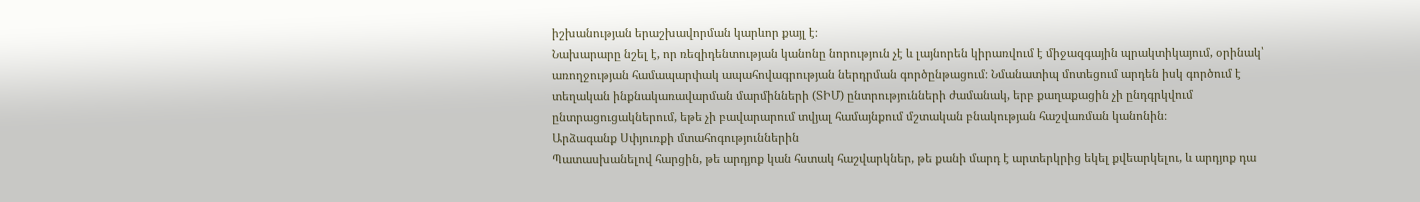իշխանության երաշխավորման կարևոր քայլ է։
Նախարարը նշել է, որ ռեզիդենտության կանոնը նորություն չէ և լայնորեն կիրառվում է միջազգային պրակտիկայում, օրինակ՝ առողջության համապարփակ ապահովագրության ներդրման գործընթացում։ Նմանատիպ մոտեցում արդեն իսկ գործում է տեղական ինքնակառավարման մարմինների (ՏԻՄ) ընտրությունների ժամանակ, երբ քաղաքացին չի ընդգրկվում ընտրացուցակներում, եթե չի բավարարում տվյալ համայնքում մշտական բնակության հաշվառման կանոնին։
Արձագանք Սփյուռքի մտահոգություններին
Պատասխանելով հարցին, թե արդյոք կան հստակ հաշվարկներ, թե քանի մարդ է արտերկրից եկել քվեարկելու, և արդյոք դա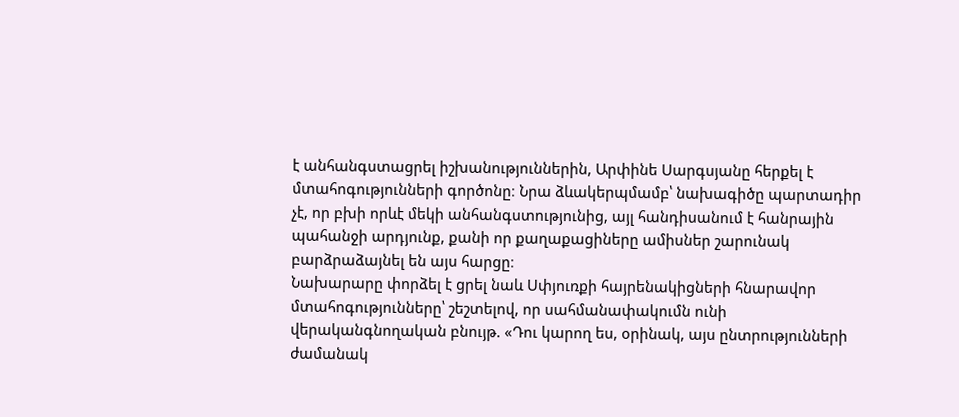է անհանգստացրել իշխանություններին, Արփինե Սարգսյանը հերքել է մտահոգությունների գործոնը։ Նրա ձևակերպմամբ՝ նախագիծը պարտադիր չէ, որ բխի որևէ մեկի անհանգստությունից, այլ հանդիսանում է հանրային պահանջի արդյունք, քանի որ քաղաքացիները ամիսներ շարունակ բարձրաձայնել են այս հարցը։
Նախարարը փորձել է ցրել նաև Սփյուռքի հայրենակիցների հնարավոր մտահոգությունները՝ շեշտելով, որ սահմանափակումն ունի վերականգնողական բնույթ. «Դու կարող ես, օրինակ, այս ընտրությունների ժամանակ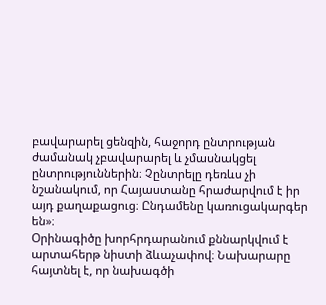բավարարել ցենզին, հաջորդ ընտրության ժամանակ չբավարարել և չմասնակցել ընտրություններին։ Չընտրելը դեռևս չի նշանակում, որ Հայաստանը հրաժարվում է իր այդ քաղաքացուց։ Ընդամենը կառուցակարգեր են»։
Օրինագիծը խորհրդարանում քննարկվում է արտահերթ նիստի ձևաչափով։ Նախարարը հայտնել է, որ նախագծի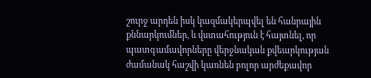շուրջ արդեն իսկ կազմակերպվել են հանրային քննարկումներ, և վստահություն է հայտնել, որ պատգամավորները վերջնական քվեարկության ժամանակ հաշվի կառնեն բոլոր արժեքավոր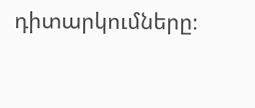դիտարկումները։